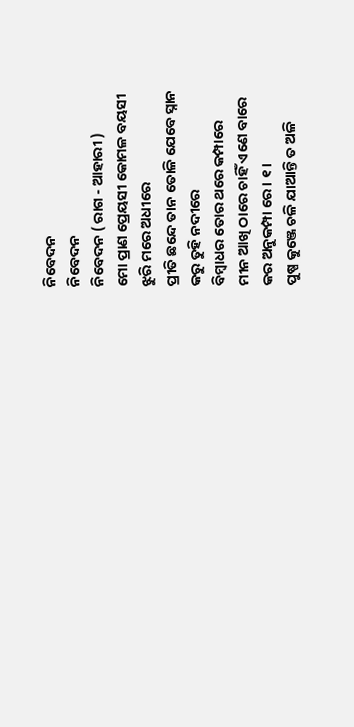ନିବେଦନ
ନିବେଦନ
ନିବେଦନ ( ରାଗ - ଆହାରୀ )
ମୋ ପ୍ରାଣ ପ୍ରେୟସୀ କୋମଳ ବୟସୀ
ଝୁରି ମରେ ଅଧୀରେ
ପ୍ରୀତି ଛନ୍ଦେ ତାନ ତୋଳି ଯେବେ ସ୍ନାନ
କରୁ ତୁହି ନଦୀରେ
ବିମ୍ବାଧର ତୋର ଥରେ କମ୍ପାରେ
ମୀନ ଆଖି ଠାରେ ଚାହିଁ ଏଣେ ବାରେ
କର ଅନୁକମ୍ପା ରେ । ୧ ।
ପୁଷ୍ପ କୁଞ୍ଜେ ଚଳି ଯାଆନ୍ତି ତ ଅଳି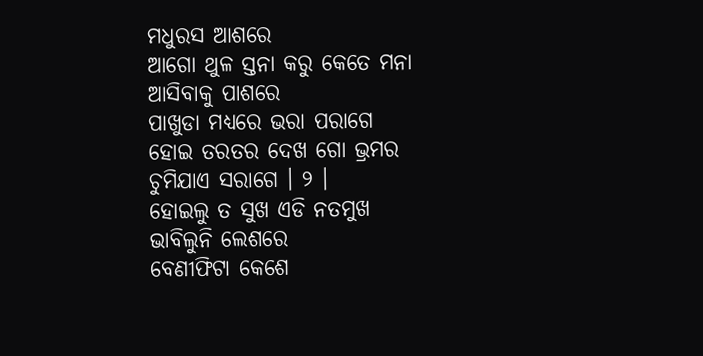ମଧୁରସ ଆଶରେ
ଆଗୋ ଥୁଳ ସ୍ତନା କରୁ କେତେ ମନା
ଆସିବାକୁ ପାଶରେ
ପାଖୁଡା ମଧ୍ୟରେ ଭରା ପରାଗେ
ହୋଇ ତରତର ଦେଖ ଗୋ ଭ୍ରମର
ଚୁମିଯାଏ ସରାଗେ । ୨ ।
ହୋଇଲୁ ତ ସୁଖ ଏଡି ନତମୁଖ
ଭାବିଲୁନି ଲେଶରେ
ବେଣୀଫିଟା କେଶେ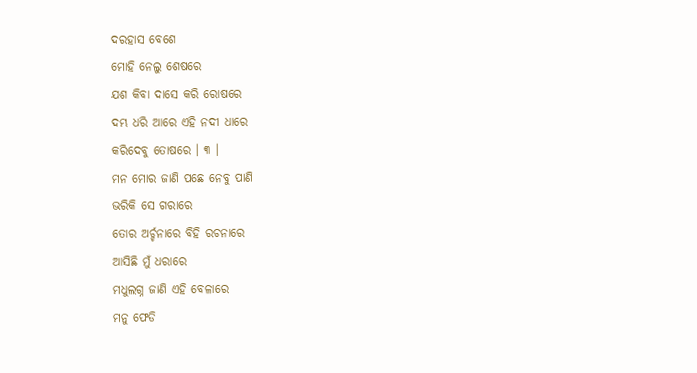ଦରହାସ ବେଶେ
ମୋହି ନେଲୁ ଶେଷରେ
ଯଶ କିବା ଦାସେ କରି ରୋଷରେ
ଦମ୍ଭ ଧରି ଆରେ ଏହି ନଦୀ ଧାରେ
କରିଦେବୁ ତୋଷରେ । ୩ ।
ମନ ମୋର ଜାଣି ପଛେ ନେବୁ ପାଣି
ଭରିକି ସେ ଗରାରେ
ତୋର ଅର୍ଚ୍ଚନାରେ ବିହି ରଚନାରେ
ଆସିଛି ମୁଁ ଧରାରେ
ମଧୁଲଗ୍ନ ଜାଣି ଏହି ବେଳାରେ
ମନୁ ଫେଡି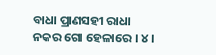ବାଧା ପ୍ରାଣସହୀ ରାଧା
ନକର ଗୋ ହେଳାରେ । ୪ ।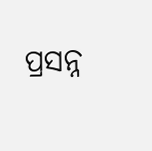ପ୍ରସନ୍ନ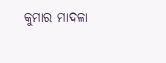କୁମାର ମାଦଳା